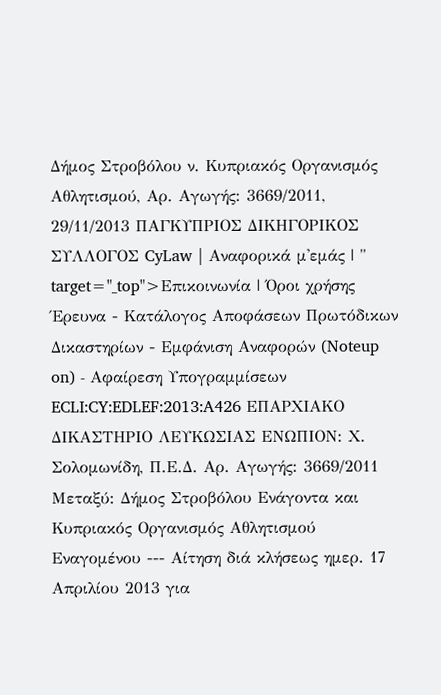Δήμος Στροβόλου ν. Κυπριακός Οργανισμός Αθλητισμού, Αρ. Αγωγής: 3669/2011, 29/11/2013 ΠΑΓΚΥΠΡΙΟΣ ΔΙΚΗΓΟΡΙΚΟΣ ΣΥΛΛΟΓΟΣ CyLaw | Αναφορικά μ'εμάς | " target="_top">Επικοινωνία | Όροι χρήσης Έρευνα - Κατάλογος Αποφάσεων Πρωτόδικων Δικαστηρίων - Εμφάνιση Αναφορών (Noteup on) - Αφαίρεση Υπογραμμίσεων ECLI:CY:EDLEF:2013:A426 ΕΠΑΡΧΙΑΚΟ ΔΙΚΑΣΤΗΡΙΟ ΛΕΥΚΩΣΙΑΣ ΕΝΩΠΙΟΝ: Χ. Σολομωνίδη, Π.Ε.Δ. Αρ. Αγωγής: 3669/2011 Μεταξύ: Δήμος Στροβόλου Ενάγοντα και Κυπριακός Οργανισμός Αθλητισμού Εναγομένου --- Αίτηση διά κλήσεως ημερ. 17 Απριλίου 2013 για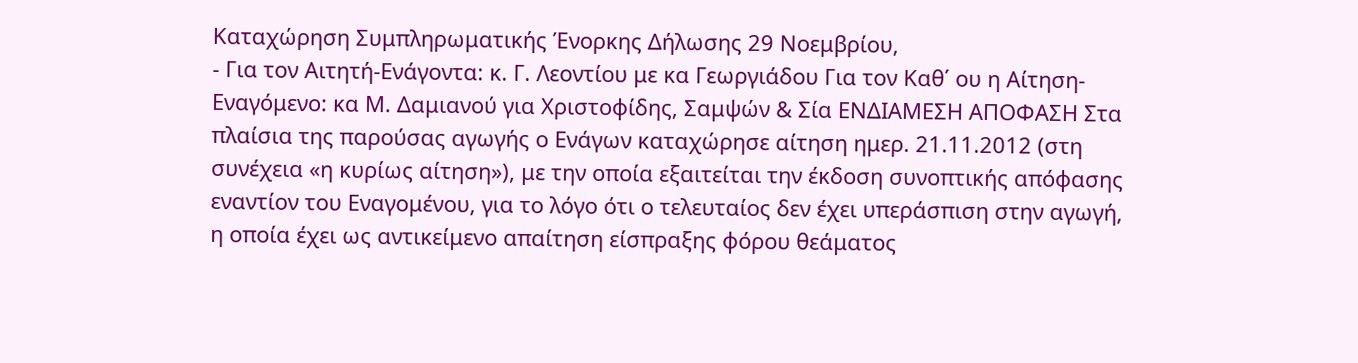Καταχώρηση Συμπληρωματικής Ένορκης Δήλωσης 29 Νοεμβρίου,
- Για τον Αιτητή-Ενάγοντα: κ. Γ. Λεοντίου με κα Γεωργιάδου Για τον Καθ΄ ου η Αίτηση-Εναγόμενο: κα Μ. Δαμιανού για Χριστοφίδης, Σαμψών & Σία ΕΝΔΙΑΜΕΣΗ ΑΠΟΦΑΣΗ Στα πλαίσια της παρούσας αγωγής ο Ενάγων καταχώρησε αίτηση ημερ. 21.11.2012 (στη συνέχεια «η κυρίως αίτηση»), με την οποία εξαιτείται την έκδοση συνοπτικής απόφασης εναντίον του Εναγομένου, για το λόγο ότι ο τελευταίος δεν έχει υπεράσπιση στην αγωγή, η οποία έχει ως αντικείμενο απαίτηση είσπραξης φόρου θεάματος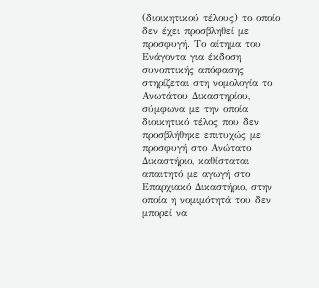(διοικητικού τέλους) το οποίο δεν έχει προσβληθεί με προσφυγή. Το αίτημα του Ενάγοντα για έκδοση συνοπτικής απόφασης στηρίζεται στη νομολογία το Ανωτάτου Δικαστηρίου, σύμφωνα με την οποία διοικητικό τέλος που δεν προσβλήθηκε επιτυχώς με προσφυγή στο Ανώτατο Δικαστήριο, καθίσταται απαιτητό με αγωγή στο Επαρχιακό Δικαστήριο, στην οποία η νομιμότητά του δεν μπορεί να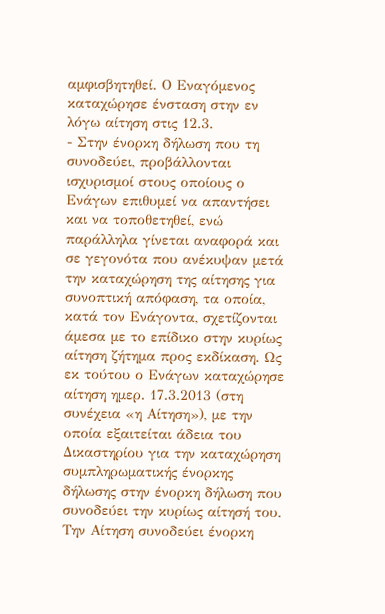αμφισβητηθεί. Ο Εναγόμενος καταχώρησε ένσταση στην εν λόγω αίτηση στις 12.3.
- Στην ένορκη δήλωση που τη συνοδεύει, προβάλλονται ισχυρισμοί στους οποίους ο Ενάγων επιθυμεί να απαντήσει και να τοποθετηθεί, ενώ παράλληλα γίνεται αναφορά και σε γεγονότα που ανέκυψαν μετά την καταχώρηση της αίτησης για συνοπτική απόφαση, τα οποία, κατά τον Ενάγοντα, σχετίζονται άμεσα με το επίδικο στην κυρίως αίτηση ζήτημα προς εκδίκαση. Ως εκ τούτου ο Ενάγων καταχώρησε αίτηση ημερ. 17.3.2013 (στη συνέχεια «η Αίτηση»), με την οποία εξαιτείται άδεια του Δικαστηρίου για την καταχώρηση συμπληρωματικής ένορκης δήλωσης στην ένορκη δήλωση που συνοδεύει την κυρίως αίτησή του. Την Αίτηση συνοδεύει ένορκη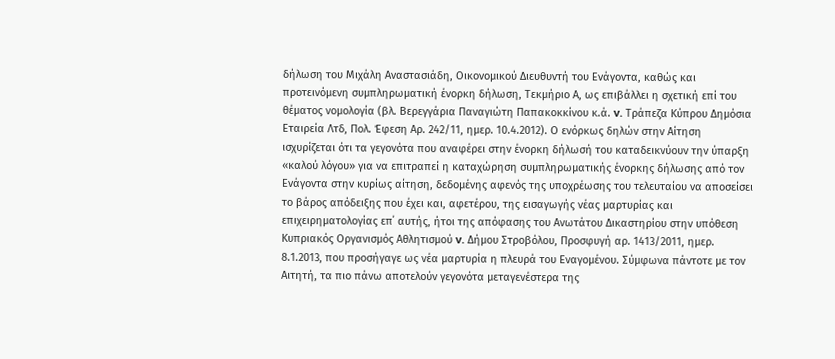δήλωση του Μιχάλη Αναστασιάδη, Οικονομικού Διευθυντή του Ενάγοντα, καθώς και προτεινόμενη συμπληρωματική ένορκη δήλωση, Τεκμήριο Α, ως επιβάλλει η σχετική επί του θέματος νομολογία (βλ. Βερεγγάρια Παναγιώτη Παπακοκκίνου κ.ά. v. Τράπεζα Κύπρου Δημόσια Εταιρεία Λτδ, Πολ. Έφεση Αρ. 242/11, ημερ. 10.4.2012). Ο ενόρκως δηλών στην Αίτηση ισχυρίζεται ότι τα γεγονότα που αναφέρει στην ένορκη δήλωσή του καταδεικνύουν την ύπαρξη «καλού λόγου» για να επιτραπεί η καταχώρηση συμπληρωματικής ένορκης δήλωσης από τον Ενάγοντα στην κυρίως αίτηση, δεδομένης αφενός της υποχρέωσης του τελευταίου να αποσείσει το βάρος απόδειξης που έχει και, αφετέρου, της εισαγωγής νέας μαρτυρίας και επιχειρηματολογίας επ΄ αυτής, ήτοι της απόφασης του Ανωτάτου Δικαστηρίου στην υπόθεση Κυπριακός Οργανισμός Αθλητισμού v. Δήμου Στροβόλου, Προσφυγή αρ. 1413/2011, ημερ. 8.1.2013, που προσήγαγε ως νέα μαρτυρία η πλευρά του Εναγομένου. Σύμφωνα πάντοτε με τον Αιτητή, τα πιο πάνω αποτελούν γεγονότα μεταγενέστερα της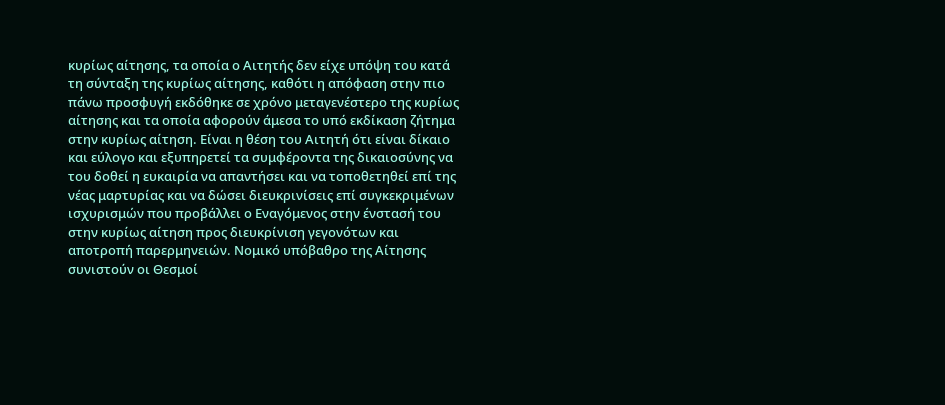κυρίως αίτησης, τα οποία ο Αιτητής δεν είχε υπόψη του κατά τη σύνταξη της κυρίως αίτησης, καθότι η απόφαση στην πιο πάνω προσφυγή εκδόθηκε σε χρόνο μεταγενέστερο της κυρίως αίτησης και τα οποία αφορούν άμεσα το υπό εκδίκαση ζήτημα στην κυρίως αίτηση. Είναι η θέση του Αιτητή ότι είναι δίκαιο και εύλογο και εξυπηρετεί τα συμφέροντα της δικαιοσύνης να του δοθεί η ευκαιρία να απαντήσει και να τοποθετηθεί επί της νέας μαρτυρίας και να δώσει διευκρινίσεις επί συγκεκριμένων ισχυρισμών που προβάλλει ο Εναγόμενος στην ένστασή του στην κυρίως αίτηση προς διευκρίνιση γεγονότων και αποτροπή παρερμηνειών. Νομικό υπόβαθρο της Αίτησης συνιστούν οι Θεσμοί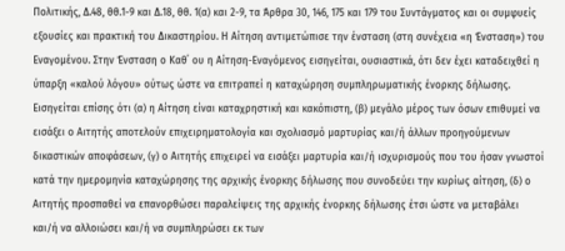Πολιτικής, Δ.48, θθ.1-9 και Δ.18, θθ. 1(α) και 2-9, τα Άρθρα 30, 146, 175 και 179 του Συντάγματος και οι συμφυείς εξουσίες και πρακτική του Δικαστηρίου. Η Αίτηση αντιμετώπισε την ένσταση (στη συνέχεια «η Ένσταση») του Εναγομένου. Στην Ένσταση ο Καθ΄ ου η Αίτηση-Εναγόμενος εισηγείται, ουσιαστικά, ότι δεν έχει καταδειχθεί η ύπαρξη «καλού λόγου» ούτως ώστε να επιτραπεί η καταχώρηση συμπληρωματικής ένορκης δήλωσης. Εισηγείται επίσης ότι (α) η Αίτηση είναι καταχρηστική και κακόπιστη, (β) μεγάλο μέρος των όσων επιθυμεί να εισάξει ο Αιτητής αποτελούν επιχειρηματολογία και σχολιασμό μαρτυρίας και/ή άλλων προηγούμενων δικαστικών αποφάσεων, (γ) ο Αιτητής επιχειρεί να εισάξει μαρτυρία και/ή ισχυρισμούς που του ήσαν γνωστοί κατά την ημερομηνία καταχώρησης της αρχικής ένορκης δήλωσης που συνοδεύει την κυρίως αίτηση, (δ) ο Αιτητής προσπαθεί να επανορθώσει παραλείψεις της αρχικής ένορκης δήλωσης έτσι ώστε να μεταβάλει και/ή να αλλοιώσει και/ή να συμπληρώσει εκ των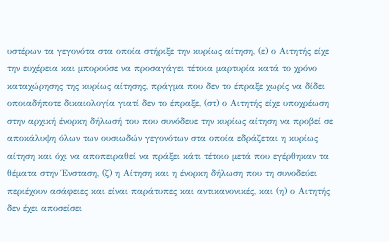υστέρων τα γεγονότα στα οποία στήριξε την κυρίως αίτηση, (ε) ο Αιτητής είχε την ευχέρεια και μπορούσε να προσαγάγει τέτοια μαρτυρία κατά το χρόνο καταχώρησης της κυρίως αίτησης, πράγμα που δεν το έπραξε χωρίς να δίδει οποιαδήποτε δικαιολογία γιατί δεν το έπραξε, (στ) ο Αιτητής είχε υποχρέωση στην αρχική ένορκη δήλωσή του που συνόδευε την κυρίως αίτηση να προβεί σε αποκάλυψη όλων των ουσιωδών γεγονότων στα οποία εδράζεται η κυρίως αίτηση και όχι να αποπειραθεί να πράξει κάτι τέτοιο μετά που εγέρθηκαν τα θέματα στην Ένσταση, (ζ) η Αίτηση και η ένορκη δήλωση που τη συνοδεύει περιέχουν ασάφειες και είναι παράτυπες και αντικανονικές, και (η) ο Αιτητής δεν έχει αποσείσει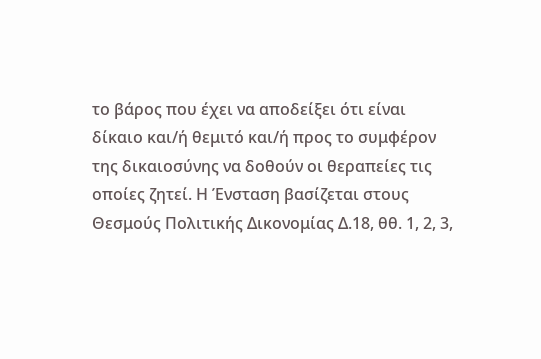το βάρος που έχει να αποδείξει ότι είναι δίκαιο και/ή θεμιτό και/ή προς το συμφέρον της δικαιοσύνης να δοθούν οι θεραπείες τις οποίες ζητεί. Η Ένσταση βασίζεται στους Θεσμούς Πολιτικής Δικονομίας Δ.18, θθ. 1, 2, 3,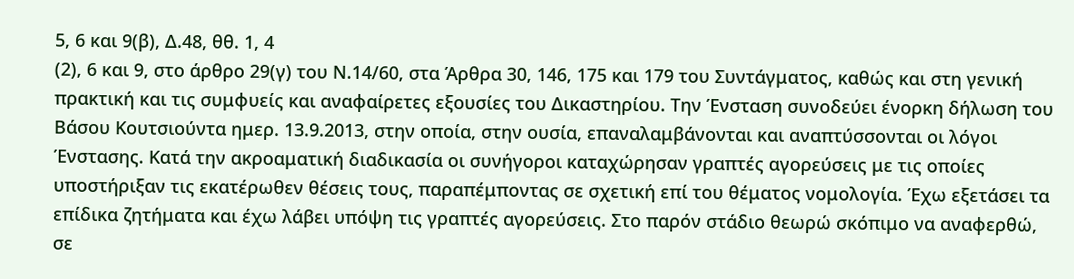5, 6 και 9(β), Δ.48, θθ. 1, 4
(2), 6 και 9, στο άρθρο 29(γ) του Ν.14/60, στα Άρθρα 30, 146, 175 και 179 του Συντάγματος, καθώς και στη γενική πρακτική και τις συμφυείς και αναφαίρετες εξουσίες του Δικαστηρίου. Την Ένσταση συνοδεύει ένορκη δήλωση του Βάσου Κουτσιούντα ημερ. 13.9.2013, στην οποία, στην ουσία, επαναλαμβάνονται και αναπτύσσονται οι λόγοι Ένστασης. Κατά την ακροαματική διαδικασία οι συνήγοροι καταχώρησαν γραπτές αγορεύσεις με τις οποίες υποστήριξαν τις εκατέρωθεν θέσεις τους, παραπέμποντας σε σχετική επί του θέματος νομολογία. Έχω εξετάσει τα επίδικα ζητήματα και έχω λάβει υπόψη τις γραπτές αγορεύσεις. Στο παρόν στάδιο θεωρώ σκόπιμο να αναφερθώ, σε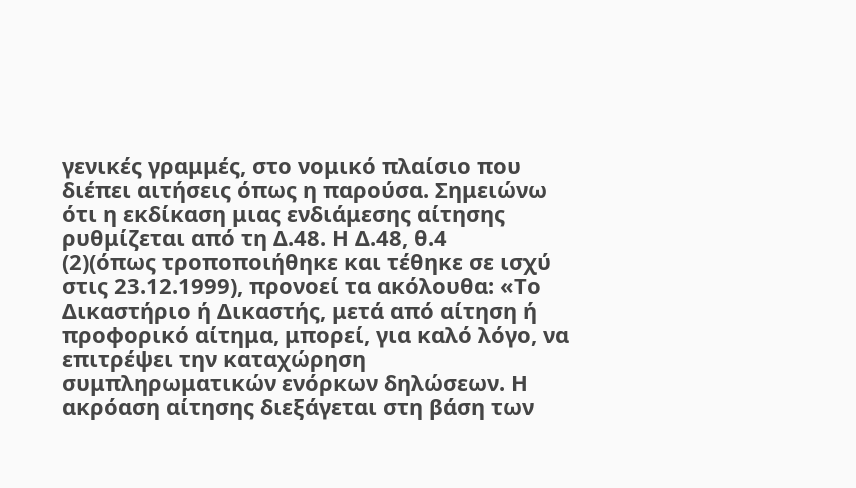γενικές γραμμές, στο νομικό πλαίσιο που διέπει αιτήσεις όπως η παρούσα. Σημειώνω ότι η εκδίκαση μιας ενδιάμεσης αίτησης ρυθμίζεται από τη Δ.48. Η Δ.48, θ.4
(2)(όπως τροποποιήθηκε και τέθηκε σε ισχύ στις 23.12.1999), προνοεί τα ακόλουθα: «Το Δικαστήριο ή Δικαστής, μετά από αίτηση ή προφορικό αίτημα, μπορεί, για καλό λόγο, να επιτρέψει την καταχώρηση συμπληρωματικών ενόρκων δηλώσεων. Η ακρόαση αίτησης διεξάγεται στη βάση των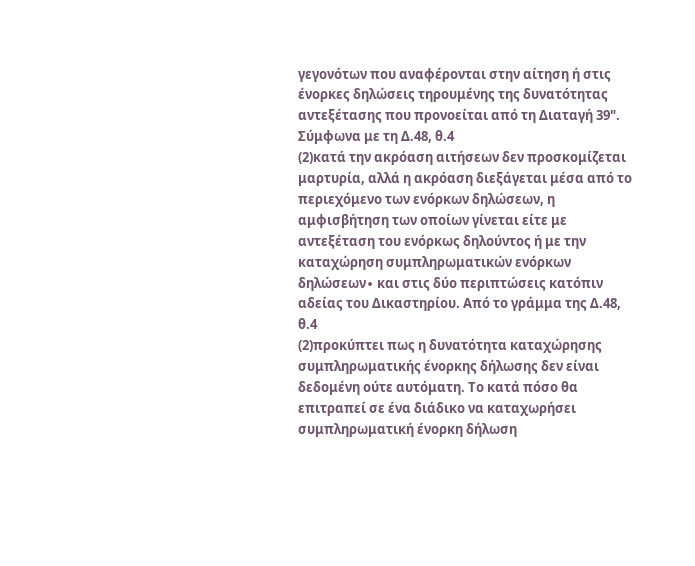γεγονότων που αναφέρονται στην αίτηση ή στις ένορκες δηλώσεις τηρουμένης της δυνατότητας αντεξέτασης που προνοείται από τη Διαταγή 39". Σύμφωνα με τη Δ.48, θ.4
(2)κατά την ακρόαση αιτήσεων δεν προσκομίζεται μαρτυρία, αλλά η ακρόαση διεξάγεται μέσα από το περιεχόμενο των ενόρκων δηλώσεων, η αμφισβήτηση των οποίων γίνεται είτε με αντεξέταση του ενόρκως δηλούντος ή με την καταχώρηση συμπληρωματικών ενόρκων δηλώσεων∙ και στις δύο περιπτώσεις κατόπιν αδείας του Δικαστηρίου. Από το γράμμα της Δ.48, θ.4
(2)προκύπτει πως η δυνατότητα καταχώρησης συμπληρωματικής ένορκης δήλωσης δεν είναι δεδομένη ούτε αυτόματη. Το κατά πόσο θα επιτραπεί σε ένα διάδικο να καταχωρήσει συμπληρωματική ένορκη δήλωση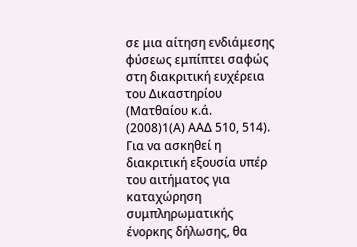σε μια αίτηση ενδιάμεσης φύσεως εμπίπτει σαφώς στη διακριτική ευχέρεια του Δικαστηρίου (Ματθαίου κ.ά.
(2008)1(Α) ΑΑΔ 510, 514). Για να ασκηθεί η διακριτική εξουσία υπέρ του αιτήματος για καταχώρηση συμπληρωματικής ένορκης δήλωσης, θα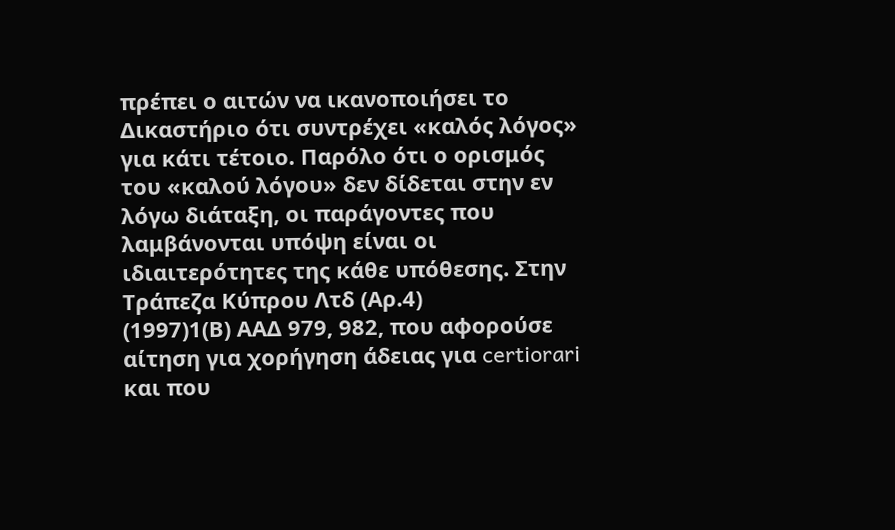πρέπει ο αιτών να ικανοποιήσει το Δικαστήριο ότι συντρέχει «καλός λόγος» για κάτι τέτοιο. Παρόλο ότι ο ορισμός του «καλού λόγου» δεν δίδεται στην εν λόγω διάταξη, οι παράγοντες που λαμβάνονται υπόψη είναι οι ιδιαιτερότητες της κάθε υπόθεσης. Στην Τράπεζα Κύπρου Λτδ (Αρ.4)
(1997)1(Β) ΑΑΔ 979, 982, που αφορούσε αίτηση για χορήγηση άδειας για certiorari και που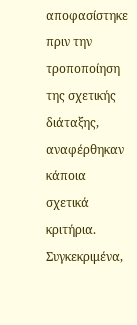αποφασίστηκε πριν την τροποποίηση της σχετικής διάταξης, αναφέρθηκαν κάποια σχετικά κριτήρια. Συγκεκριμένα,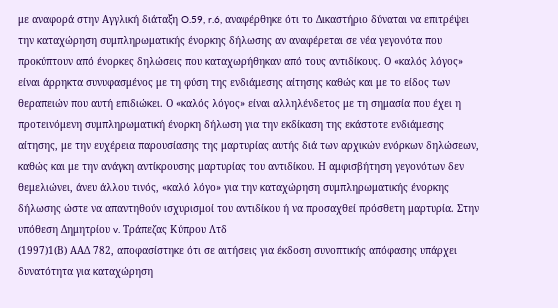με αναφορά στην Αγγλική διάταξη O.59, r.6, αναφέρθηκε ότι το Δικαστήριο δύναται να επιτρέψει την καταχώρηση συμπληρωματικής ένορκης δήλωσης αν αναφέρεται σε νέα γεγονότα που προκύπτουν από ένορκες δηλώσεις που καταχωρήθηκαν από τους αντιδίκους. Ο «καλός λόγος» είναι άρρηκτα συνυφασμένος με τη φύση της ενδιάμεσης αίτησης καθώς και με το είδος των θεραπειών που αυτή επιδιώκει. Ο «καλός λόγος» είναι αλληλένδετος με τη σημασία που έχει η προτεινόμενη συμπληρωματική ένορκη δήλωση για την εκδίκαση της εκάστοτε ενδιάμεσης αίτησης, με την ευχέρεια παρουσίασης της μαρτυρίας αυτής διά των αρχικών ενόρκων δηλώσεων, καθώς και με την ανάγκη αντίκρουσης μαρτυρίας του αντιδίκου. Η αμφισβήτηση γεγονότων δεν θεμελιώνει, άνευ άλλου τινός, «καλό λόγο» για την καταχώρηση συμπληρωματικής ένορκης δήλωσης ώστε να απαντηθούν ισχυρισμοί του αντιδίκου ή να προσαχθεί πρόσθετη μαρτυρία. Στην υπόθεση Δημητρίου v. Τράπεζας Κύπρου Λτδ
(1997)1(Β) ΑΑΔ 782, αποφασίστηκε ότι σε αιτήσεις για έκδοση συνοπτικής απόφασης υπάρχει δυνατότητα για καταχώρηση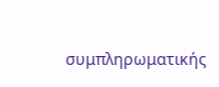συμπληρωματικής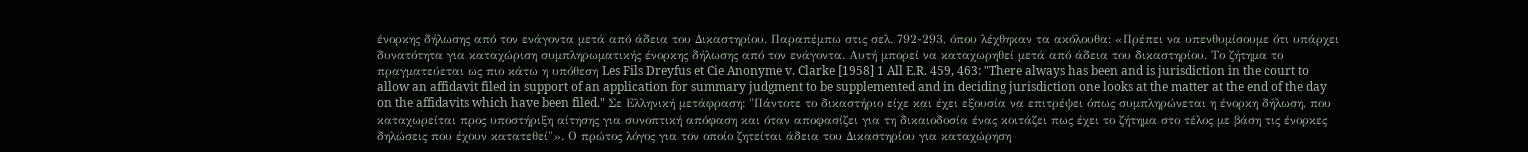ένορκης δήλωσης από τον ενάγοντα μετά από άδεια του Δικαστηρίου. Παραπέμπω στις σελ. 792-293, όπου λέχθηκαν τα ακόλουθα: «Πρέπει να υπενθυμίσουμε ότι υπάρχει δυνατότητα για καταχώριση συμπληρωματικής ένορκης δήλωσης από τον ενάγοντα. Αυτή μπορεί να καταχωρηθεί μετά από άδεια του δικαστηρίου. Το ζήτημα το πραγματεύεται ως πιο κάτω η υπόθεση Les Fils Dreyfus et Cie Anonyme v. Clarke [1958] 1 All E.R. 459, 463: "There always has been and is jurisdiction in the court to allow an affidavit filed in support of an application for summary judgment to be supplemented and in deciding jurisdiction one looks at the matter at the end of the day on the affidavits which have been filed." Σε Ελληνική μετάφραση: "Πάντοτε το δικαστήριο είχε και έχει εξουσία να επιτρέψει όπως συμπληρώνεται η ένορκη δήλωση, που καταχωρείται προς υποστήριξη αίτησης για συνοπτική απόφαση και όταν αποφασίζει για τη δικαιοδοσία ένας κοιτάζει πως έχει το ζήτημα στο τέλος με βάση τις ένορκες δηλώσεις που έχουν κατατεθεί"». Ο πρώτος λόγος για τον οποίο ζητείται άδεια του Δικαστηρίου για καταχώρηση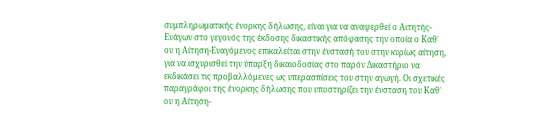συμπληρωματικής ένορκης δήλωσης, είναι για να αναφερθεί ο Αιτητής-Ενάγων στο γεγονός της έκδοσης δικαστικής απόφασης την οποία ο Καθ΄ ου η Αίτηση-Εναγόμενος επικαλείται στην ένστασή του στην κυρίως αίτηση, για να ισχυρισθεί την ύπαρξη δικαιοδοσίας στο παρόν Δικαστήριο να εκδικάσει τις προβαλλόμενες ως υπερασπίσεις του στην αγωγή. Οι σχετικές παραγράφοι της ένορκης δήλωσης που υποστηρίζει την ένσταση του Καθ΄ ου η Αίτηση-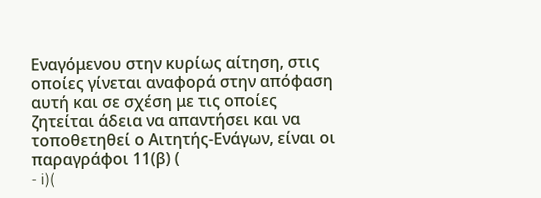Εναγόμενου στην κυρίως αίτηση, στις οποίες γίνεται αναφορά στην απόφαση αυτή και σε σχέση με τις οποίες ζητείται άδεια να απαντήσει και να τοποθετηθεί ο Αιτητής-Ενάγων, είναι οι παραγράφοι 11(β) (
- i)(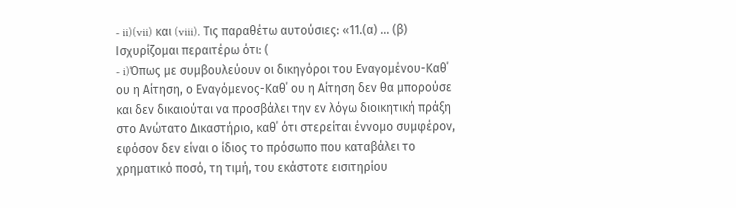- ii)(vii) και (viii). Τις παραθέτω αυτούσιες: «11.(α) ... (β) Ισχυρίζομαι περαιτέρω ότι: (
- i)Όπως με συμβουλεύουν οι δικηγόροι του Εναγομένου-Καθ΄ ου η Αίτηση, ο Εναγόμενος-Καθ΄ ου η Αίτηση δεν θα μπορούσε και δεν δικαιούται να προσβάλει την εν λόγω διοικητική πράξη στο Ανώτατο Δικαστήριο, καθ΄ ότι στερείται έννομο συμφέρον, εφόσον δεν είναι ο ίδιος το πρόσωπο που καταβάλει το χρηματικό ποσό, τη τιμή, του εκάστοτε εισιτηρίου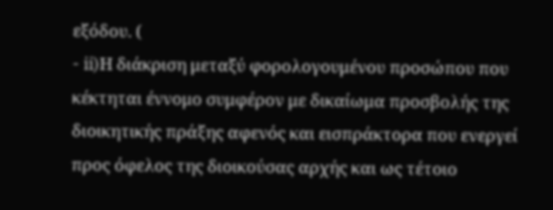εξόδου. (
- ii)Η διάκριση μεταξύ φορολογουμένου προσώπου που κέκτηται έννομο συμφέρον με δικαίωμα προσβολής της διοικητικής πράξης αφενός και εισπράκτορα που ενεργεί προς όφελος της διοικούσας αρχής και ως τέτοιο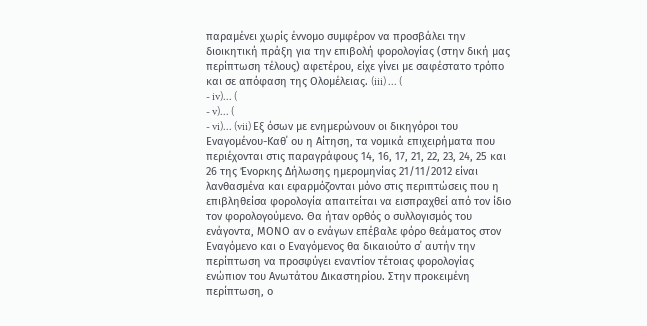παραμένει χωρίς έννομο συμφέρον να προσβάλει την διοικητική πράξη για την επιβολή φορολογίας (στην δική μας περίπτωση τέλους) αφετέρου, είχε γίνει με σαφέστατο τρόπο και σε απόφαση της Ολομέλειας. (iii) ... (
- iv)... (
- v)... (
- vi)... (vii) Εξ όσων με ενημερώνουν οι δικηγόροι του Εναγομένου-Καθ΄ ου η Αίτηση, τα νομικά επιχειρήματα που περιέχονται στις παραγράφους 14, 16, 17, 21, 22, 23, 24, 25 και 26 της Ένορκης Δήλωσης ημερομηνίας 21/11/2012 είναι λανθασμένα και εφαρμόζονται μόνο στις περιπτώσεις που η επιβληθείσα φορολογία απαιτείται να εισπραχθεί από τον ίδιο τον φορολογούμενο. Θα ήταν ορθός ο συλλογισμός του ενάγοντα, ΜΟΝΟ αν ο ενάγων επέβαλε φόρο θεάματος στον Εναγόμενο και ο Εναγόμενος θα δικαιούτο σ΄ αυτήν την περίπτωση να προσφύγει εναντίον τέτοιας φορολογίας ενώπιον του Ανωτάτου Δικαστηρίου. Στην προκειμένη περίπτωση, ο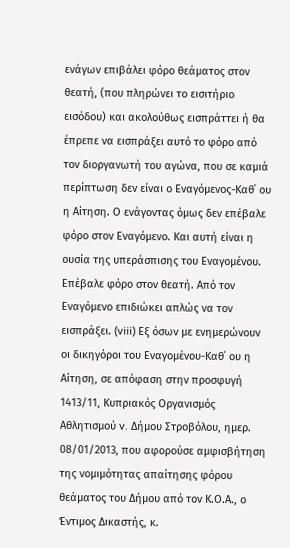ενάγων επιβάλει φόρο θεάματος στον θεατή, (που πληρώνει το εισιτήριο εισόδου) και ακολούθως εισπράττει ή θα έπρεπε να εισπράξει αυτό το φόρο από τον διοργανωτή του αγώνα, που σε καμιά περίπτωση δεν είναι ο Εναγόμενος-Καθ΄ ου η Αίτηση. Ο ενάγοντας όμως δεν επέβαλε φόρο στον Εναγόμενο. Και αυτή είναι η ουσία της υπεράσπισης του Εναγομένου. Επέβαλε φόρο στον θεατή. Από τον Εναγόμενο επιδιώκει απλώς να τον εισπράξει. (viii) Εξ όσων με ενημερώνουν οι δικηγόροι του Εναγομένου-Καθ΄ ου η Αίτηση, σε απόφαση στην προσφυγή 1413/11, Κυπριακός Οργανισμός Αθλητισμού v. Δήμου Στροβόλου, ημερ. 08/01/2013, που αφορούσε αμφισβήτηση της νομιμότητας απαίτησης φόρου θεάματος του Δήμου από τον Κ.Ο.Α., ο Έντιμος Δικαστής, κ.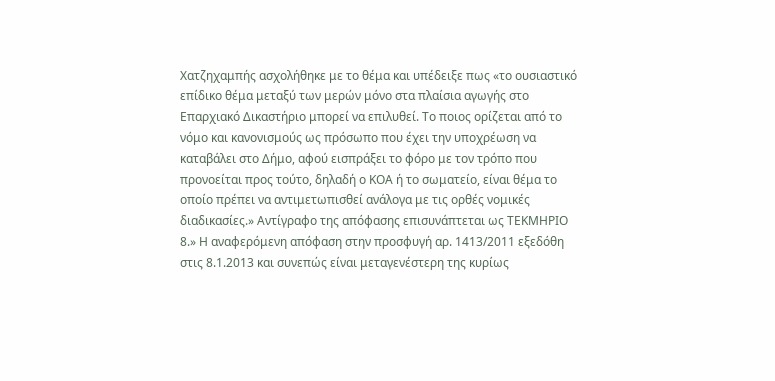Χατζηχαμπής ασχολήθηκε με το θέμα και υπέδειξε πως «το ουσιαστικό επίδικο θέμα μεταξύ των μερών μόνο στα πλαίσια αγωγής στο Επαρχιακό Δικαστήριο μπορεί να επιλυθεί. Το ποιος ορίζεται από το νόμο και κανονισμούς ως πρόσωπο που έχει την υποχρέωση να καταβάλει στο Δήμο, αφού εισπράξει το φόρο με τον τρόπο που προνοείται προς τούτο, δηλαδή ο ΚΟΑ ή το σωματείο, είναι θέμα το οποίο πρέπει να αντιμετωπισθεί ανάλογα με τις ορθές νομικές διαδικασίες.» Αντίγραφο της απόφασης επισυνάπτεται ως ΤΕΚΜΗΡΙΟ 8.» Η αναφερόμενη απόφαση στην προσφυγή αρ. 1413/2011 εξεδόθη στις 8.1.2013 και συνεπώς είναι μεταγενέστερη της κυρίως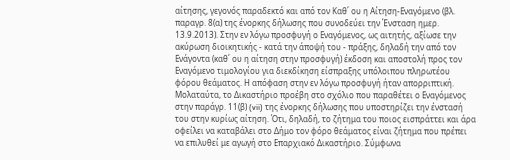αίτησης, γεγονός παραδεκτό και από τον Καθ΄ ου η Αίτηση-Εναγόμενο (βλ. παραγρ. 8(α) της ένορκης δήλωσης που συνοδεύει την Ένσταση ημερ. 13.9.2013). Στην εν λόγω προσφυγή ο Εναγόμενος, ως αιτητής, αξίωσε την ακύρωση διοικητικής - κατά την άποψή του - πράξης, δηλαδή την από τον Ενάγοντα (καθ΄ ου η αίτηση στην προσφυγή) έκδοση και αποστολή προς τον Εναγόμενο τιμολογίου για διεκδίκηση είσπραξης υπόλοιπου πληρωτέου φόρου θεάματος. Η απόφαση στην εν λόγω προσφυγή ήταν απορριπτική. Μολαταύτα, το Δικαστήριο προέβη στο σχόλιο που παραθέτει ο Εναγόμενος στην παράγρ. 11(β) (vii) της ένορκης δήλωσης που υποστηρίζει την ένστασή του στην κυρίως αίτηση. Ότι, δηλαδή, το ζήτημα του ποιος εισπράττει και άρα οφείλει να καταβάλει στο Δήμο τον φόρο θεάματος είναι ζήτημα που πρέπει να επιλυθεί με αγωγή στο Επαρχιακό Δικαστήριο. Σύμφωνα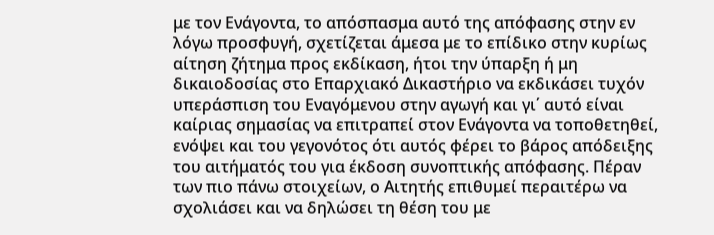με τον Ενάγοντα, το απόσπασμα αυτό της απόφασης στην εν λόγω προσφυγή, σχετίζεται άμεσα με το επίδικο στην κυρίως αίτηση ζήτημα προς εκδίκαση, ήτοι την ύπαρξη ή μη δικαιοδοσίας στο Επαρχιακό Δικαστήριο να εκδικάσει τυχόν υπεράσπιση του Εναγόμενου στην αγωγή και γι΄ αυτό είναι καίριας σημασίας να επιτραπεί στον Ενάγοντα να τοποθετηθεί, ενόψει και του γεγονότος ότι αυτός φέρει το βάρος απόδειξης του αιτήματός του για έκδοση συνοπτικής απόφασης. Πέραν των πιο πάνω στοιχείων, ο Αιτητής επιθυμεί περαιτέρω να σχολιάσει και να δηλώσει τη θέση του με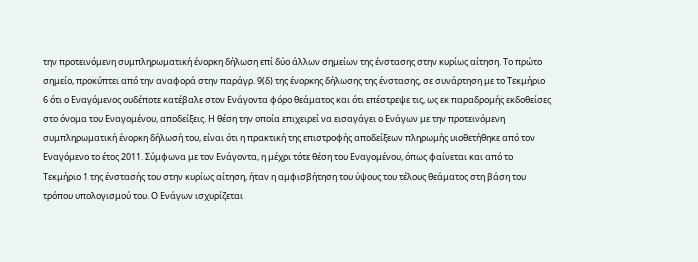την προτεινόμενη συμπληρωματική ένορκη δήλωση επί δύο άλλων σημείων της ένστασης στην κυρίως αίτηση. Το πρώτο σημείο, προκύπτει από την αναφορά στην παράγρ. 9(δ) της ένορκης δήλωσης της ένστασης, σε συνάρτηση με το Τεκμήριο 6 ότι ο Εναγόμενος ουδέποτε κατέβαλε στον Ενάγοντα φόρο θεάματος και ότι επέστρεψε τις, ως εκ παραδρομής εκδοθείσες στο όνομα του Εναγομένου, αποδείξεις. Η θέση την οποία επιχειρεί να εισαγάγει ο Ενάγων με την προτεινόμενη συμπληρωματική ένορκη δήλωσή του, είναι ότι η πρακτική της επιστροφής αποδείξεων πληρωμής υιοθετήθηκε από τον Εναγόμενο το έτος 2011. Σύμφωνα με τον Ενάγοντα, η μέχρι τότε θέση του Εναγομένου, όπως φαίνεται και από το Τεκμήριο 1 της ένστασής του στην κυρίως αίτηση, ήταν η αμφισβήτηση του ύψους του τέλους θεάματος στη βάση του τρόπου υπολογισμού του. Ο Ενάγων ισχυρίζεται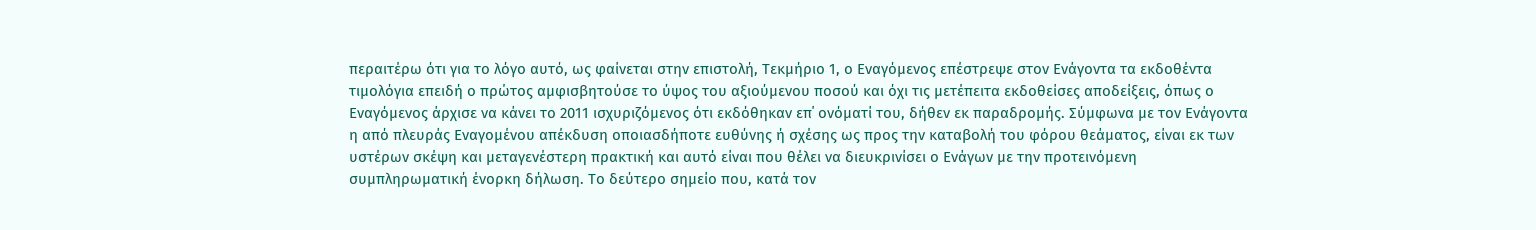περαιτέρω ότι για το λόγο αυτό, ως φαίνεται στην επιστολή, Τεκμήριο 1, ο Εναγόμενος επέστρεψε στον Ενάγοντα τα εκδοθέντα τιμολόγια επειδή ο πρώτος αμφισβητούσε το ύψος του αξιούμενου ποσού και όχι τις μετέπειτα εκδοθείσες αποδείξεις, όπως ο Εναγόμενος άρχισε να κάνει το 2011 ισχυριζόμενος ότι εκδόθηκαν επ΄ ονόματί του, δήθεν εκ παραδρομής. Σύμφωνα με τον Ενάγοντα η από πλευράς Εναγομένου απέκδυση οποιασδήποτε ευθύνης ή σχέσης ως προς την καταβολή του φόρου θεάματος, είναι εκ των υστέρων σκέψη και μεταγενέστερη πρακτική και αυτό είναι που θέλει να διευκρινίσει ο Ενάγων με την προτεινόμενη συμπληρωματική ένορκη δήλωση. Το δεύτερο σημείο που, κατά τον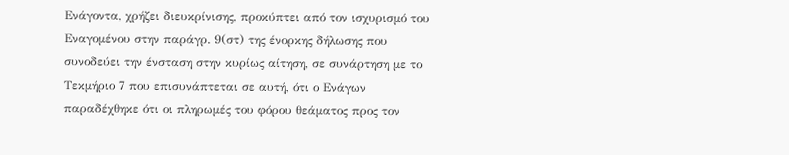Ενάγοντα, χρήζει διευκρίνισης, προκύπτει από τον ισχυρισμό του Εναγομένου στην παράγρ. 9(στ) της ένορκης δήλωσης που συνοδεύει την ένσταση στην κυρίως αίτηση, σε συνάρτηση με το Τεκμήριο 7 που επισυνάπτεται σε αυτή, ότι ο Ενάγων παραδέχθηκε ότι οι πληρωμές του φόρου θεάματος προς τον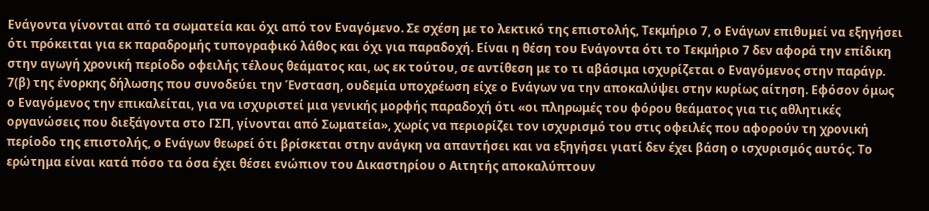Ενάγοντα γίνονται από τα σωματεία και όχι από τον Εναγόμενο. Σε σχέση με το λεκτικό της επιστολής, Τεκμήριο 7, ο Ενάγων επιθυμεί να εξηγήσει ότι πρόκειται για εκ παραδρομής τυπογραφικό λάθος και όχι για παραδοχή. Είναι η θέση του Ενάγοντα ότι το Τεκμήριο 7 δεν αφορά την επίδικη στην αγωγή χρονική περίοδο οφειλής τέλους θεάματος και, ως εκ τούτου, σε αντίθεση με το τι αβάσιμα ισχυρίζεται ο Εναγόμενος στην παράγρ. 7(β) της ένορκης δήλωσης που συνοδεύει την Ένσταση, ουδεμία υποχρέωση είχε ο Ενάγων να την αποκαλύψει στην κυρίως αίτηση. Εφόσον όμως ο Εναγόμενος την επικαλείται, για να ισχυριστεί μια γενικής μορφής παραδοχή ότι «οι πληρωμές του φόρου θεάματος για τις αθλητικές οργανώσεις που διεξάγοντα στο ΓΣΠ, γίνονται από Σωματεία», χωρίς να περιορίζει τον ισχυρισμό του στις οφειλές που αφορούν τη χρονική περίοδο της επιστολής, ο Ενάγων θεωρεί ότι βρίσκεται στην ανάγκη να απαντήσει και να εξηγήσει γιατί δεν έχει βάση ο ισχυρισμός αυτός. Το ερώτημα είναι κατά πόσο τα όσα έχει θέσει ενώπιον του Δικαστηρίου ο Αιτητής αποκαλύπτουν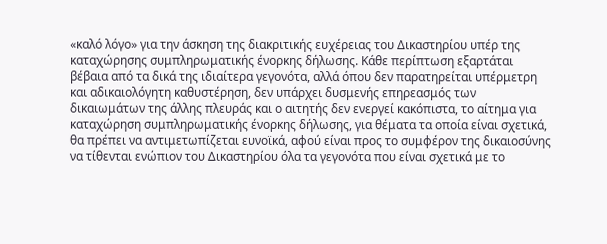«καλό λόγο» για την άσκηση της διακριτικής ευχέρειας του Δικαστηρίου υπέρ της καταχώρησης συμπληρωματικής ένορκης δήλωσης. Κάθε περίπτωση εξαρτάται βέβαια από τα δικά της ιδιαίτερα γεγονότα, αλλά όπου δεν παρατηρείται υπέρμετρη και αδικαιολόγητη καθυστέρηση, δεν υπάρχει δυσμενής επηρεασμός των δικαιωμάτων της άλλης πλευράς και ο αιτητής δεν ενεργεί κακόπιστα, το αίτημα για καταχώρηση συμπληρωματικής ένορκης δήλωσης, για θέματα τα οποία είναι σχετικά, θα πρέπει να αντιμετωπίζεται ευνοϊκά, αφού είναι προς το συμφέρον της δικαιοσύνης να τίθενται ενώπιον του Δικαστηρίου όλα τα γεγονότα που είναι σχετικά με το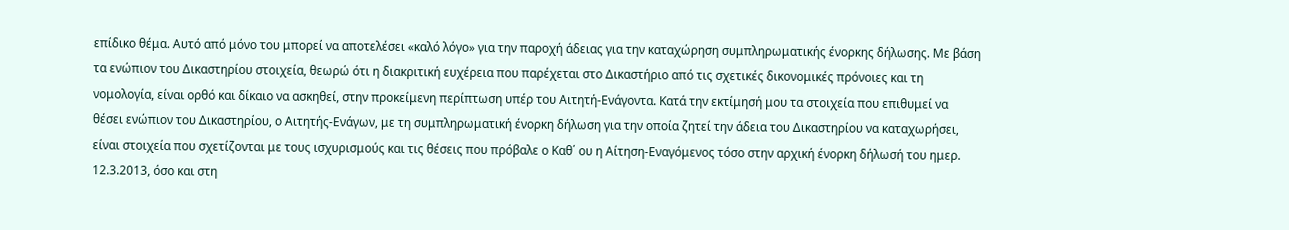επίδικο θέμα. Αυτό από μόνο του μπορεί να αποτελέσει «καλό λόγο» για την παροχή άδειας για την καταχώρηση συμπληρωματικής ένορκης δήλωσης. Με βάση τα ενώπιον του Δικαστηρίου στοιχεία, θεωρώ ότι η διακριτική ευχέρεια που παρέχεται στο Δικαστήριο από τις σχετικές δικονομικές πρόνοιες και τη νομολογία, είναι ορθό και δίκαιο να ασκηθεί, στην προκείμενη περίπτωση υπέρ του Αιτητή-Ενάγοντα. Κατά την εκτίμησή μου τα στοιχεία που επιθυμεί να θέσει ενώπιον του Δικαστηρίου, ο Αιτητής-Ενάγων, με τη συμπληρωματική ένορκη δήλωση για την οποία ζητεί την άδεια του Δικαστηρίου να καταχωρήσει, είναι στοιχεία που σχετίζονται με τους ισχυρισμούς και τις θέσεις που πρόβαλε ο Καθ΄ ου η Αίτηση-Εναγόμενος τόσο στην αρχική ένορκη δήλωσή του ημερ. 12.3.2013, όσο και στη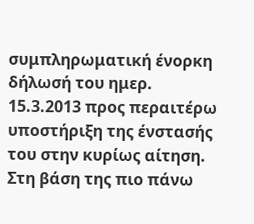συμπληρωματική ένορκη δήλωσή του ημερ. 15.3.2013 προς περαιτέρω υποστήριξη της ένστασής του στην κυρίως αίτηση. Στη βάση της πιο πάνω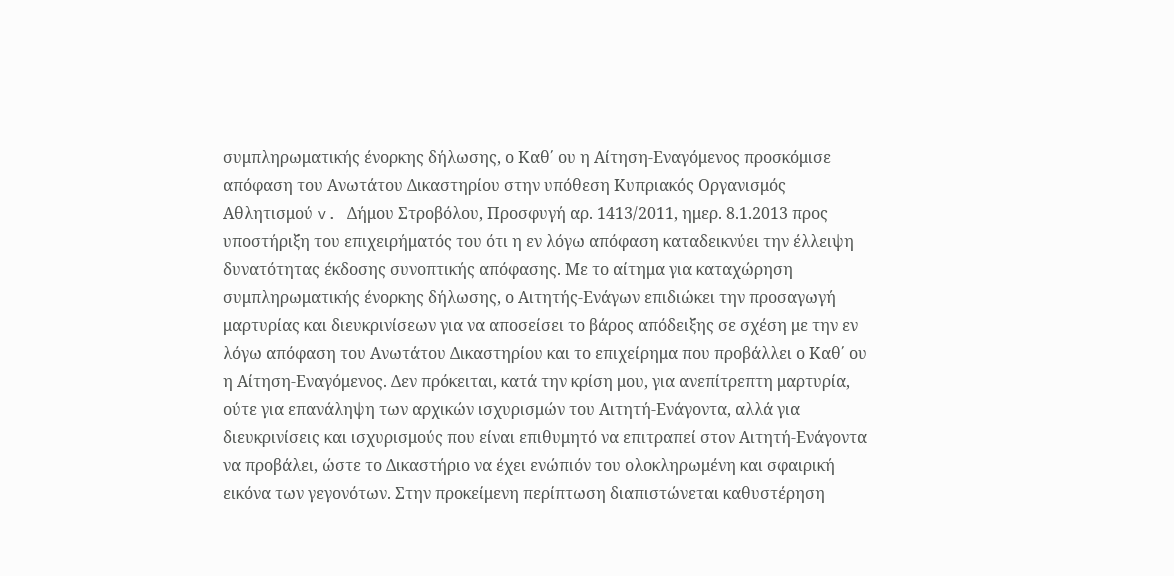συμπληρωματικής ένορκης δήλωσης, ο Καθ΄ ου η Αίτηση-Εναγόμενος προσκόμισε απόφαση του Ανωτάτου Δικαστηρίου στην υπόθεση Κυπριακός Οργανισμός Αθλητισμού v. Δήμου Στροβόλου, Προσφυγή αρ. 1413/2011, ημερ. 8.1.2013 προς υποστήριξη του επιχειρήματός του ότι η εν λόγω απόφαση καταδεικνύει την έλλειψη δυνατότητας έκδοσης συνοπτικής απόφασης. Με το αίτημα για καταχώρηση συμπληρωματικής ένορκης δήλωσης, ο Αιτητής-Ενάγων επιδιώκει την προσαγωγή μαρτυρίας και διευκρινίσεων για να αποσείσει το βάρος απόδειξης σε σχέση με την εν λόγω απόφαση του Ανωτάτου Δικαστηρίου και το επιχείρημα που προβάλλει ο Καθ΄ ου η Αίτηση-Εναγόμενος. Δεν πρόκειται, κατά την κρίση μου, για ανεπίτρεπτη μαρτυρία, ούτε για επανάληψη των αρχικών ισχυρισμών του Αιτητή-Ενάγοντα, αλλά για διευκρινίσεις και ισχυρισμούς που είναι επιθυμητό να επιτραπεί στον Αιτητή-Ενάγοντα να προβάλει, ώστε το Δικαστήριο να έχει ενώπιόν του ολοκληρωμένη και σφαιρική εικόνα των γεγονότων. Στην προκείμενη περίπτωση διαπιστώνεται καθυστέρηση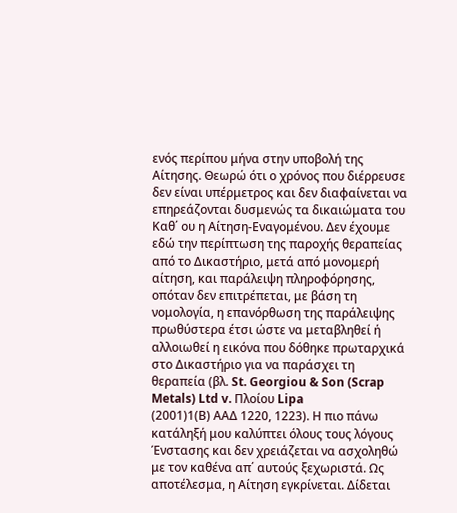ενός περίπου μήνα στην υποβολή της Αίτησης. Θεωρώ ότι ο χρόνος που διέρρευσε δεν είναι υπέρμετρος και δεν διαφαίνεται να επηρεάζονται δυσμενώς τα δικαιώματα του Καθ΄ ου η Αίτηση-Εναγομένου. Δεν έχουμε εδώ την περίπτωση της παροχής θεραπείας από το Δικαστήριο, μετά από μονομερή αίτηση, και παράλειψη πληροφόρησης, οπόταν δεν επιτρέπεται, με βάση τη νομολογία, η επανόρθωση της παράλειψης πρωθύστερα έτσι ώστε να μεταβληθεί ή αλλοιωθεί η εικόνα που δόθηκε πρωταρχικά στο Δικαστήριο για να παράσχει τη θεραπεία (βλ. St. Georgiou & Son (Scrap Metals) Ltd v. Πλοίου Lipa
(2001)1(Β) ΑΑΔ 1220, 1223). Η πιο πάνω κατάληξή μου καλύπτει όλους τους λόγους Ένστασης και δεν χρειάζεται να ασχοληθώ με τον καθένα απ΄ αυτούς ξεχωριστά. Ως αποτέλεσμα, η Αίτηση εγκρίνεται. Δίδεται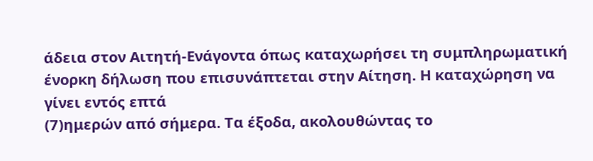άδεια στον Αιτητή-Ενάγοντα όπως καταχωρήσει τη συμπληρωματική ένορκη δήλωση που επισυνάπτεται στην Αίτηση. Η καταχώρηση να γίνει εντός επτά
(7)ημερών από σήμερα. Τα έξοδα, ακολουθώντας το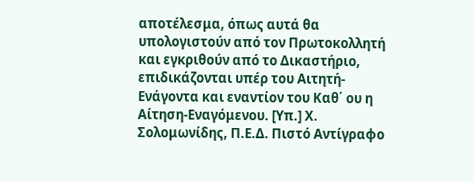αποτέλεσμα, όπως αυτά θα υπολογιστούν από τον Πρωτοκολλητή και εγκριθούν από το Δικαστήριο, επιδικάζονται υπέρ του Αιτητή-Ενάγοντα και εναντίον του Καθ΄ ου η Αίτηση-Εναγόμενου. [Υπ.] Χ. Σολομωνίδης, Π.Ε.Δ. Πιστό Αντίγραφο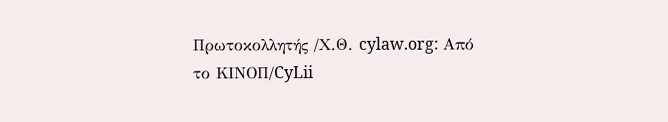Πρωτοκολλητής /Χ.Θ. cylaw.org: Από το ΚΙΝOΠ/CyLii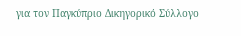για τον Παγκύπριο Δικηγορικό Σύλλογο